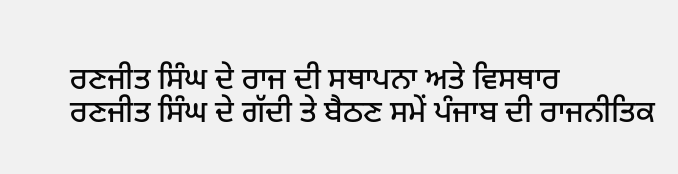ਰਣਜੀਤ ਸਿੰਘ ਦੇ ਰਾਜ ਦੀ ਸਥਾਪਨਾ ਅਤੇ ਵਿਸਥਾਰ
ਰਣਜੀਤ ਸਿੰਘ ਦੇ ਗੱਦੀ ਤੇ ਬੈਠਣ ਸਮੇਂ ਪੰਜਾਬ ਦੀ ਰਾਜਨੀਤਿਕ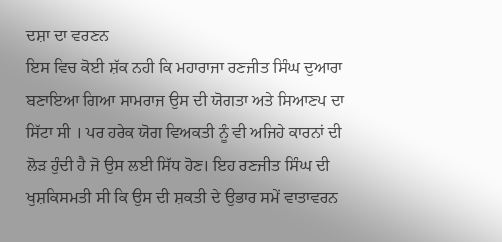ਦਸ਼ਾ ਦਾ ਵਰਣਨ
ਇਸ ਵਿਚ ਕੋਈ ਸ਼ੱਕ ਨਹੀ ਕਿ ਮਹਾਰਾਜਾ ਰਣਜੀਤ ਸਿੰਘ ਦੁਆਰਾ ਬਣਾਇਆ ਗਿਆ ਸਾਮਰਾਜ ਉਸ ਦੀ ਯੋਗਤਾ ਅਤੇ ਸਿਆਣਪ ਦਾ ਸਿੱਟਾ ਸੀ । ਪਰ ਹਰੇਕ ਯੋਗ ਵਿਅਕਤੀ ਨੂੰ ਵੀ ਅਜਿਹੇ ਕਾਰਨਾਂ ਦੀ ਲੋੜ ਹੁੰਦੀ ਹੈ ਜੋ ਉਸ ਲਈ ਸਿੱਧ ਹੋਣ। ਇਹ ਰਣਜੀਤ ਸਿੰਘ ਦੀ ਖੁਸ਼ਕਿਸਮਤੀ ਸੀ ਕਿ ਉਸ ਦੀ ਸ਼ਕਤੀ ਦੇ ਉਭਾਰ ਸਮੇਂ ਵਾਤਾਵਰਨ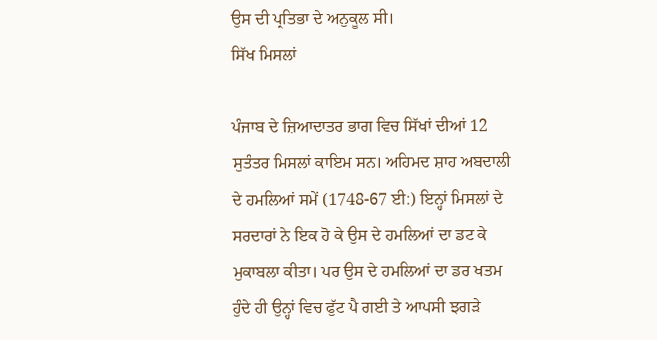ਉਸ ਦੀ ਪ੍ਰਤਿਭਾ ਦੇ ਅਨੁਕੂਲ ਸੀ।
ਸਿੱਖ ਮਿਸਲਾਂ

ਪੰਜਾਬ ਦੇ ਜ਼ਿਆਦਾਤਰ ਭਾਗ ਵਿਚ ਸਿੱਖਾਂ ਦੀਆਂ 12 ਸੁਤੰਤਰ ਮਿਸਲਾਂ ਕਾਇਮ ਸਨ। ਅਹਿਮਦ ਸ਼ਾਹ ਅਬਦਾਲੀ ਦੇ ਹਮਲਿਆਂ ਸਮੇਂ (1748-67 ਈ:) ਇਨ੍ਹਾਂ ਮਿਸਲਾਂ ਦੇ ਸਰਦਾਰਾਂ ਨੇ ਇਕ ਹੋ ਕੇ ਉਸ ਦੇ ਹਮਲਿਆਂ ਦਾ ਡਟ ਕੇ ਮੁਕਾਬਲਾ ਕੀਤਾ। ਪਰ ਉਸ ਦੇ ਹਮਲਿਆਂ ਦਾ ਡਰ ਖਤਮ ਹੁੰਦੇ ਹੀ ਉਨ੍ਹਾਂ ਵਿਚ ਫੁੱਟ ਪੈ ਗਈ ਤੇ ਆਪਸੀ ਝਗੜੇ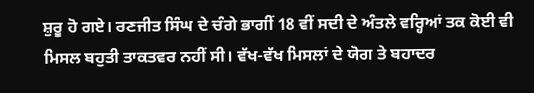ਸ਼ੁਰੂ ਹੋ ਗਏ। ਰਣਜੀਤ ਸਿੰਘ ਦੇ ਚੰਗੇ ਭਾਗੀਂ 18 ਵੀਂ ਸਦੀ ਦੇ ਅੰਤਲੇ ਵਰ੍ਹਿਆਂ ਤਕ ਕੋਈ ਵੀ ਮਿਸਲ ਬਹੁਤੀ ਤਾਕਤਵਰ ਨਹੀਂ ਸੀ। ਵੱਖ-ਵੱਖ ਮਿਸਲਾਂ ਦੇ ਯੋਗ ਤੇ ਬਹਾਦਰ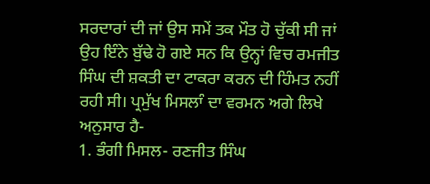ਸਰਦਾਰਾਂ ਦੀ ਜਾਂ ਉਸ ਸਮੇਂ ਤਕ ਮੌਤ ਹੋ ਚੁੱਕੀ ਸੀ ਜਾਂ ਉਹ ਇੰਨੇ ਬੁੱਢੇ ਹੋ ਗਏ ਸਨ ਕਿ ਉਨ੍ਹਾਂ ਵਿਚ ਰਮਜੀਤ ਸਿੰਘ ਦੀ ਸ਼ਕਤੀ ਦਾ ਟਾਕਰਾ ਕਰਨ ਦੀ ਹਿੰਮਤ ਨਹੀਂ ਰਹੀ ਸੀ। ਪ੍ਰਮੁੱਖ ਮਿਸਲਾੰ ਦਾ ਵਰਮਨ ਅਗੇ ਲਿਖੇ ਅਨੁਸਾਰ ਹੈ-
1. ਭੰਗੀ ਮਿਸਲ- ਰਣਜੀਤ ਸਿੰਘ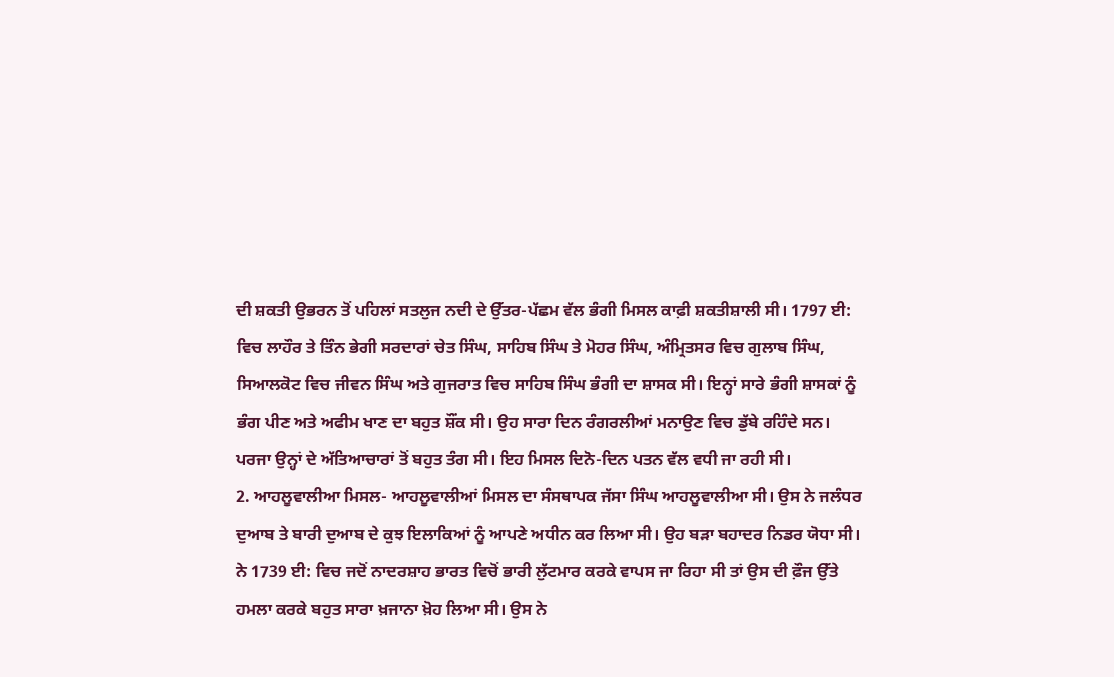ਦੀ ਸ਼ਕਤੀ ਉਭਰਨ ਤੋਂ ਪਹਿਲਾਂ ਸਤਲੁਜ ਨਦੀ ਦੇ ਉੱਤਰ-ਪੱਛਮ ਵੱਲ ਭੰਗੀ ਮਿਸਲ ਕਾਫ਼ੀ ਸ਼ਕਤੀਸ਼ਾਲੀ ਸੀ। 1797 ਈ: ਵਿਚ ਲਾਹੌਰ ਤੇ ਤਿੰਨ ਭੇਗੀ ਸਰਦਾਰਾਂ ਚੇਤ ਸਿੰਘ, ਸਾਹਿਬ ਸਿੰਘ ਤੇ ਮੋਹਰ ਸਿੰਘ, ਅੰਮ੍ਰਿਤਸਰ ਵਿਚ ਗੁਲਾਬ ਸਿੰਘ, ਸਿਆਲਕੋਟ ਵਿਚ ਜੀਵਨ ਸਿੰਘ ਅਤੇ ਗੁਜਰਾਤ ਵਿਚ ਸਾਹਿਬ ਸਿੰਘ ਭੰਗੀ ਦਾ ਸ਼ਾਸਕ ਸੀ। ਇਨ੍ਹਾਂ ਸਾਰੇ ਭੰਗੀ ਸ਼ਾਸਕਾਂ ਨੂੰ ਭੰਗ ਪੀਣ ਅਤੇ ਅਫੀਮ ਖਾਣ ਦਾ ਬਹੁਤ ਸ਼ੌਂਕ ਸੀ। ਉਹ ਸਾਰਾ ਦਿਨ ਰੰਗਰਲੀਆਂ ਮਨਾਉਣ ਵਿਚ ਡੁੱਬੇ ਰਹਿੰਦੇ ਸਨ। ਪਰਜਾ ਉਨ੍ਹਾਂ ਦੇ ਅੱਤਿਆਚਾਰਾਂ ਤੋਂ ਬਹੁਤ ਤੰਗ ਸੀ। ਇਹ ਮਿਸਲ ਦਿਨੋ-ਦਿਨ ਪਤਨ ਵੱਲ ਵਧੀ ਜਾ ਰਹੀ ਸੀ।
2. ਆਹਲੂਵਾਲੀਆ ਮਿਸਲ- ਆਹਲੂਵਾਲੀਆਂ ਮਿਸਲ ਦਾ ਸੰਸਥਾਪਕ ਜੱਸਾ ਸਿੰਘ ਆਹਲੂਵਾਲੀਆ ਸੀ। ਉਸ ਨੇ ਜਲੰਧਰ ਦੁਆਬ ਤੇ ਬਾਰੀ ਦੁਆਬ ਦੇ ਕੁਝ ਇਲਾਕਿਆਂ ਨੂੰ ਆਪਣੇ ਅਧੀਨ ਕਰ ਲਿਆ ਸੀ। ਉਹ ਬੜਾ ਬਹਾਦਰ ਨਿਡਰ ਯੋਧਾ ਸੀ। ਨੇ 1739 ਈ: ਵਿਚ ਜਦੋਂ ਨਾਦਰਸ਼ਾਹ ਭਾਰਤ ਵਿਚੋਂ ਭਾਰੀ ਲੁੱਟਮਾਰ ਕਰਕੇ ਵਾਪਸ ਜਾ ਰਿਹਾ ਸੀ ਤਾਂ ਉਸ ਦੀ ਫ਼ੌਜ ਉੱਤੇ ਹਮਲਾ ਕਰਕੇ ਬਹੁਤ ਸਾਰਾ ਖ਼ਜਾਨਾ ਖ਼ੋਹ ਲਿਆ ਸੀ। ਉਸ ਨੇ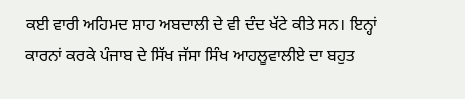ਕਈ ਵਾਰੀ ਅਹਿਮਦ ਸ਼ਾਹ ਅਬਦਾਲੀ ਦੇ ਵੀ ਦੰਦ ਖੱਟੇ ਕੀਤੇ ਸਨ। ਇਨ੍ਹਾਂ ਕਾਰਨਾਂ ਕਰਕੇ ਪੰਜਾਬ ਦੇ ਸਿੱਖ ਜੱਸਾ ਸਿੰਖ ਆਹਲੂਵਾਲੀਏ ਦਾ ਬਹੁਤ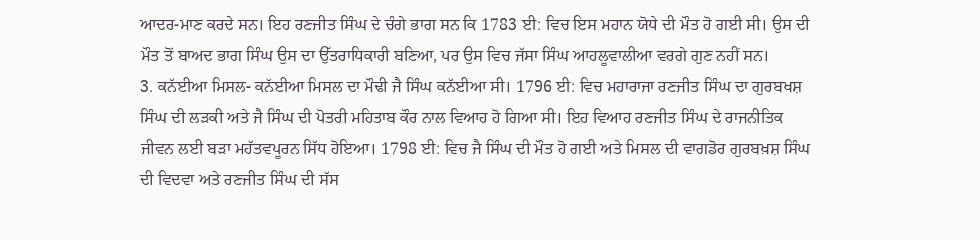ਆਦਰ-ਮਾਣ ਕਰਦੇ ਸਨ। ਇਹ ਰਣਜੀਤ ਸਿੰਘ ਦੇ ਚੰਗੇ ਭਾਗ ਸਨ ਕਿ 1783 ਈ: ਵਿਚ ਇਸ ਮਹਾਨ ਯੋਧੇ ਦੀ ਮੌਤ ਹੋ ਗਈ ਸੀ। ਉਸ ਦੀ ਮੌਤ ਤੋਂ ਬਾਅਦ ਭਾਗ ਸਿੰਘ ਉਸ ਦਾ ਉੱਤਰਾਧਿਕਾਰੀ ਬਣਿਆ, ਪਰ ਉਸ ਵਿਚ ਜੱਸਾ ਸਿੰਘ ਆਹਲੂਵਾਲੀਆ ਵਰਗੇ ਗੁਣ ਨਹੀਂ ਸਨ।
3. ਕਨੱਈਆ ਮਿਸਲ- ਕਨੱਈਆ ਮਿਸਲ ਦਾ ਮੌਢੀ ਜੈ ਸਿੰਘ ਕਨੱਈਆ ਸੀ। 1796 ਈ: ਵਿਚ ਮਹਾਰਾਜਾ ਰਣਜੀਤ ਸਿੰਘ ਦਾ ਗੁਰਬਖਸ਼ ਸਿੰਘ ਦੀ ਲੜਕੀ ਅਤੇ ਜੈ ਸਿੰਘ ਦੀ ਪੋਤਰੀ ਮਹਿਤਾਬ ਕੌਰ ਨਾਲ ਵਿਆਹ ਹੋ ਗਿਆ ਸੀ। ਇਹ ਵਿਆਹ ਰਣਜੀਤ ਸਿੰਘ ਦੇ ਰਾਜਨੀਤਿਕ ਜੀਵਨ ਲਈ ਬੜਾ ਮਹੱਤਵਪੂਰਨ ਸਿੱਧ ਹੋਇਆ। 1798 ਈ: ਵਿਚ ਜੈ ਸਿੰਘ ਦੀ ਮੌਤ ਹੋ ਗਈ ਅਤੇ ਮਿਸਲ ਦੀ ਵਾਗਡੋਰ ਗੁਰਬਖ਼ਸ਼ ਸਿੰਘ ਦੀ ਵਿਦਵਾ ਅਤੇ ਰਣਜੀਤ ਸਿੰਘ ਦੀ ਸੱਸ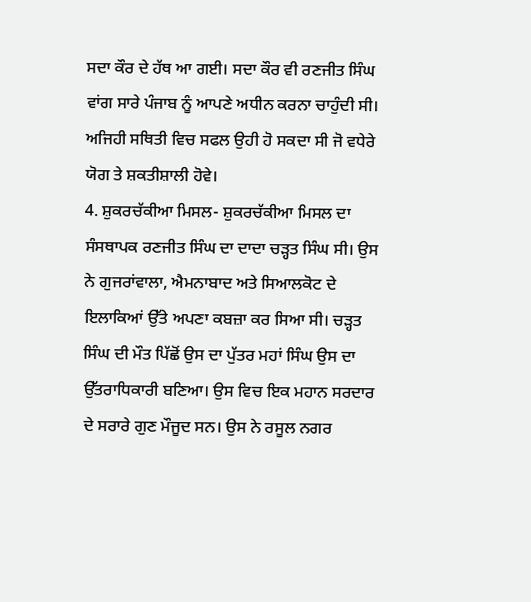ਸਦਾ ਕੌਰ ਦੇ ਹੱਥ ਆ ਗਈ। ਸਦਾ ਕੌਰ ਵੀ ਰਣਜੀਤ ਸਿੰਘ ਵਾਂਗ ਸਾਰੇ ਪੰਜਾਬ ਨੂੰ ਆਪਣੇ ਅਧੀਨ ਕਰਨਾ ਚਾਹੁੰਦੀ ਸੀ। ਅਜਿਹੀ ਸਥਿਤੀ ਵਿਚ ਸਫਲ ਉਹੀ ਹੋ ਸਕਦਾ ਸੀ ਜੋ ਵਧੇਰੇ ਯੋਗ ਤੇ ਸ਼ਕਤੀਸ਼ਾਲੀ ਹੋਵੇ।
4. ਸ਼ੁਕਰਚੱਕੀਆ ਮਿਸਲ- ਸ਼ੁਕਰਚੱਕੀਆ ਮਿਸਲ ਦਾ ਸੰਸਥਾਪਕ ਰਣਜੀਤ ਸਿੰਘ ਦਾ ਦਾਦਾ ਚੜ੍ਹਤ ਸਿੰਘ ਸੀ। ਉਸ ਨੇ ਗੁਜਰਾਂਵਾਲਾ, ਐਮਨਾਬਾਦ ਅਤੇ ਸਿਆਲਕੋਟ ਦੇ ਇਲਾਕਿਆਂ ਉੱਤੇ ਅਪਣਾ ਕਬਜ਼ਾ ਕਰ ਸਿਆ ਸੀ। ਚੜ੍ਹਤ ਸਿੰਘ ਦੀ ਮੌਤ ਪਿੱਛੋਂ ਉਸ ਦਾ ਪੁੱਤਰ ਮਹਾਂ ਸਿੰਘ ਉਸ ਦਾ ਉੱਤਰਾਧਿਕਾਰੀ ਬਣਿਆ। ਉਸ ਵਿਚ ਇਕ ਮਹਾਨ ਸਰਦਾਰ ਦੇ ਸਰਾਰੇ ਗੁਣ ਮੌਜੂਦ ਸਨ। ਉਸ ਨੇ ਰਸੂਲ ਨਗਰ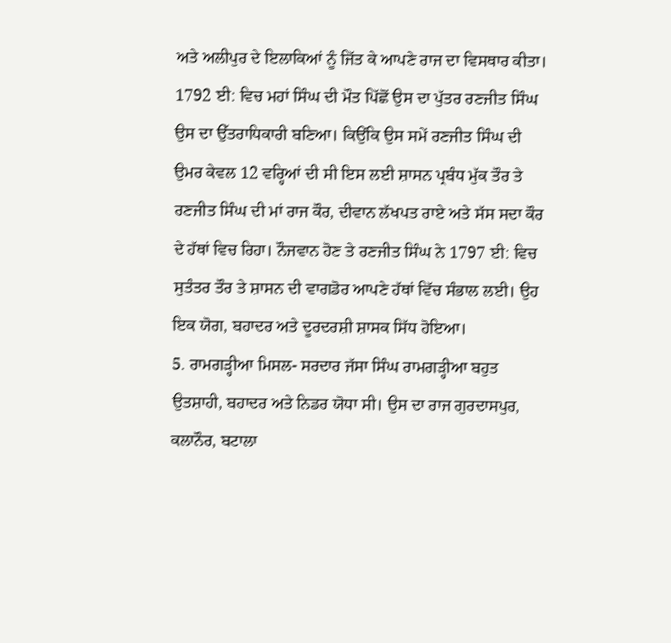ਅਤੇ ਅਲੀਪੁਰ ਦੇ ਇਲਾਕਿਆਂ ਨੂੰ ਜਿੱਤ ਕੇ ਆਪਣੇ ਰਾਜ ਦਾ ਵਿਸਥਾਰ ਕੀਤਾ। 1792 ਈ: ਵਿਚ ਮਹਾਂ ਸਿੰਘ ਦੀ ਮੌਤ ਪਿੱਛੋਂ ਉਸ ਦਾ ਪੁੱਤਰ ਰਣਜੀਤ ਸਿੰਘ ਉਸ ਦਾ ਉੱਤਰਾਧਿਕਾਰੀ ਬਣਿਆ। ਕਿਉਂਕਿ ਉਸ ਸਮੇਂ ਰਣਜੀਤ ਸਿੰਘ ਦੀ ਉਮਰ ਕੇਵਲ 12 ਵਰ੍ਹਿਆਂ ਦੀ ਸੀ ਇਸ ਲਈ ਸ਼ਾਸਨ ਪ੍ਰਬੰਧ ਮੁੱਕ ਤੌਰ ਤੇ ਰਣਜੀਤ ਸਿੰਘ ਦੀ ਮਾਂ ਰਾਜ ਕੌਰ, ਦੀਵਾਨ ਲੱਖਪਤ ਰਾਏ ਅਤੇ ਸੱਸ ਸਦਾ ਕੌਰ ਦੇ ਹੱਥਾਂ ਵਿਚ ਰਿਹਾ। ਨੌਜਵਾਨ ਹੋਣ ਤੇ ਰਣਜੀਤ ਸਿੰਘ ਨੇ 1797 ਈ: ਵਿਚ ਸੁਤੰਤਰ ਤੌਰ ਤੇ ਸ਼ਾਸਨ ਦੀ ਵਾਗਡੋਰ ਆਪਣੇ ਹੱਥਾਂ ਵਿੱਚ ਸੰਭਾਲ ਲਈ। ਉਹ ਇਕ ਯੋਗ, ਬਹਾਦਰ ਅਤੇ ਦੂਰਦਰਸ਼ੀ ਸ਼ਾਸਕ ਸਿੱਧ ਹੋਇਆ।
5. ਰਾਮਗੜ੍ਹੀਆ ਮਿਸਲ- ਸਰਦਾਰ ਜੱਸਾ ਸਿੰਘ ਰਾਮਗੜ੍ਹੀਆ ਬਹੁਤ ਉਤਸ਼ਾਹੀ, ਬਹਾਦਰ ਅਤੇ ਨਿਡਰ ਯੋਧਾ ਸੀ। ਉਸ ਦਾ ਰਾਜ ਗੁਰਦਾਸਪੁਰ, ਕਲਾਨੌਰ, ਬਟਾਲਾ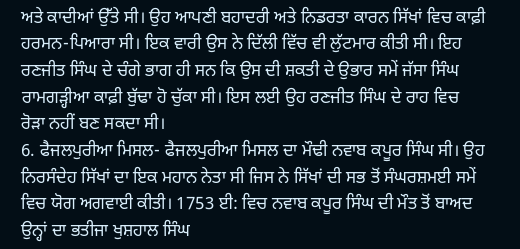ਅਤੇ ਕਾਦੀਆਂ ਉੱਤੇ ਸੀ। ਉਹ ਆਪਣੀ ਬਹਾਦਰੀ ਅਤੇ ਨਿਡਰਤਾ ਕਾਰਨ ਸਿੱਖਾਂ ਵਿਚ ਕਾਫ਼ੀ ਹਰਮਨ-ਪਿਆਰਾ ਸੀ। ਇਕ ਵਾਰੀ ਉਸ ਨੇ ਦਿੱਲੀ ਵਿੱਚ ਵੀ ਲੁੱਟਮਾਰ ਕੀਤੀ ਸੀ। ਇਹ ਰਣਜੀਤ ਸਿੰਘ ਦੇ ਚੰਗੇ ਭਾਗ ਹੀ ਸਨ ਕਿ ਉਸ ਦੀ ਸ਼ਕਤੀ ਦੇ ਉਭਾਰ ਸਮੇਂ ਜੱਸਾ ਸਿੰਘ ਰਾਮਗੜ੍ਹੀਆ ਕਾਫ਼ੀ ਬੁੱਢਾ ਹੋ ਚੁੱਕਾ ਸੀ। ਇਸ ਲਈ ਉਹ ਰਣਜੀਤ ਸਿੰਘ ਦੇ ਰਾਹ ਵਿਚ ਰੋੜਾ ਨਹੀਂ ਬਣ ਸਕਦਾ ਸੀ।
6. ਫੈਜਲਪੁਰੀਆ ਮਿਸਲ- ਫੈਜਲਪੁਰੀਆ ਮਿਸਲ ਦਾ ਮੌਢੀ ਨਵਾਬ ਕਪੂਰ ਸਿੰਘ ਸੀ। ਉਹ ਨਿਰਸੰਦੇਹ ਸਿੱਖਾਂ ਦਾ ਇਕ ਮਹਾਨ ਨੇਤਾ ਸੀ ਜਿਸ ਨੇ ਸਿੱਖਾਂ ਦੀ ਸਭ ਤੋਂ ਸੰਘਰਸ਼ਮਈ ਸਮੇਂ ਵਿਚ ਯੋਗ ਅਗਵਾਈ ਕੀਤੀ। 1753 ਈ: ਵਿਚ ਨਵਾਬ ਕਪੂਰ ਸਿੰਘ ਦੀ ਮੌਤ ਤੋਂ ਬਾਅਦ ਉਨ੍ਹਾਂ ਦਾ ਭਤੀਜਾ ਖੁਸ਼ਹਾਲ ਸਿੰਘ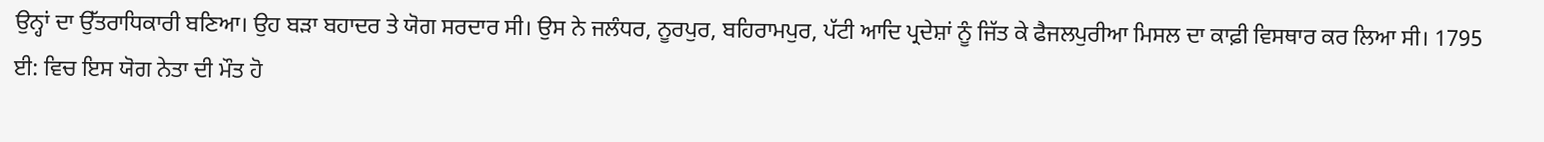ਉਨ੍ਹਾਂ ਦਾ ਉੱਤਰਾਧਿਕਾਰੀ ਬਣਿਆ। ਉਹ ਬੜਾ ਬਹਾਦਰ ਤੇ ਯੋਗ ਸਰਦਾਰ ਸੀ। ਉਸ ਨੇ ਜਲੰਧਰ, ਨੂਰਪੁਰ, ਬਹਿਰਾਮਪੁਰ, ਪੱਟੀ ਆਦਿ ਪ੍ਰਦੇਸ਼ਾਂ ਨੂੰ ਜਿੱਤ ਕੇ ਫੈਜਲਪੁਰੀਆ ਮਿਸਲ ਦਾ ਕਾਫ਼ੀ ਵਿਸਥਾਰ ਕਰ ਲਿਆ ਸੀ। 1795 ਈ: ਵਿਚ ਇਸ ਯੋਗ ਨੇਤਾ ਦੀ ਮੌਤ ਹੋ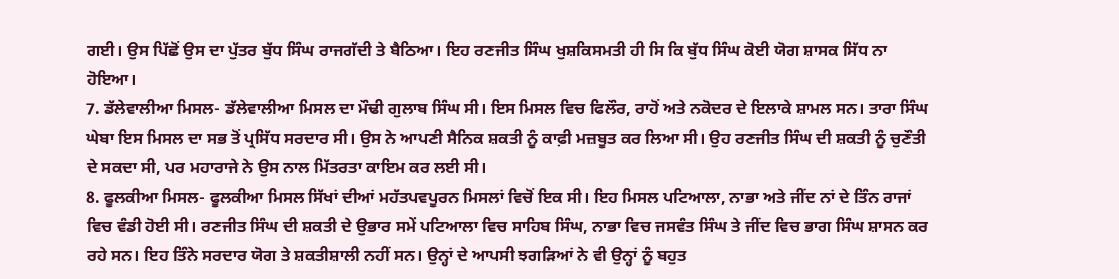ਗਈ। ਉਸ ਪਿੱਛੋਂ ਉਸ ਦਾ ਪੁੱਤਰ ਬੁੱਧ ਸਿੰਘ ਰਾਜਗੱਦੀ ਤੇ ਬੈਠਿਆ। ਇਹ ਰਣਜੀਤ ਸਿੰਘ ਖੁਸ਼ਕਿਸਮਤੀ ਹੀ ਸਿ ਕਿ ਬੁੱਧ ਸਿੰਘ ਕੋਈ ਯੋਗ ਸ਼ਾਸਕ ਸਿੱਧ ਨਾ ਹੋਇਆ।
7. ਡੱਲੇਵਾਲੀਆ ਮਿਸਲ- ਡੱਲੇਵਾਲੀਆ ਮਿਸਲ ਦਾ ਮੌਢੀ ਗੁਲਾਬ ਸਿੰਘ ਸੀ। ਇਸ ਮਿਸਲ ਵਿਚ ਫਿਲੌਰ, ਰਾਹੋਂ ਅਤੇ ਨਕੋਦਰ ਦੇ ਇਲਾਕੇ ਸ਼ਾਮਲ ਸਨ। ਤਾਰਾ ਸਿੰਘ ਘੇਬਾ ਇਸ ਮਿਸਲ ਦਾ ਸਭ ਤੋਂ ਪ੍ਰਸਿੱਧ ਸਰਦਾਰ ਸੀ। ਉਸ ਨੇ ਆਪਣੀ ਸੈਨਿਕ ਸ਼ਕਤੀ ਨੂੰ ਕਾਫ਼ੀ ਮਜ਼ਬੂਤ ਕਰ ਲਿਆ ਸੀ। ਉਹ ਰਣਜੀਤ ਸਿੰਘ ਦੀ ਸ਼ਕਤੀ ਨੂੰ ਚੁਣੌਤੀ ਦੇ ਸਕਦਾ ਸੀ, ਪਰ ਮਹਾਰਾਜੇ ਨੇ ਉਸ ਨਾਲ ਮਿੱਤਰਤਾ ਕਾਇਮ ਕਰ ਲਈ ਸੀ।
8. ਫੂਲਕੀਆ ਮਿਸਲ- ਫੂਲਕੀਆ ਮਿਸਲ ਸਿੱਖਾਂ ਦੀਆਂ ਮਹੱਤਪਵਪੂਰਨ ਮਿਸਲਾਂ ਵਿਚੋਂ ਇਕ ਸੀ। ਇਹ ਮਿਸਲ ਪਟਿਆਲਾ, ਨਾਭਾ ਅਤੇ ਜੀਂਦ ਨਾਂ ਦੇ ਤਿੰਨ ਰਾਜਾਂ ਵਿਚ ਵੰਡੀ ਹੋਈ ਸੀ। ਰਣਜੀਤ ਸਿੰਘ ਦੀ ਸ਼ਕਤੀ ਦੇ ਉਭਾਰ ਸਮੇਂ ਪਟਿਆਲਾ ਵਿਚ ਸਾਹਿਬ ਸਿੰਘ, ਨਾਭਾ ਵਿਚ ਜਸਵੰਤ ਸਿੰਘ ਤੇ ਜੀਂਦ ਵਿਚ ਭਾਗ ਸਿੰਘ ਸ਼ਾਸਨ ਕਰ ਰਹੇ ਸਨ। ਇਹ ਤਿੰਨੇ ਸਰਦਾਰ ਯੋਗ ਤੇ ਸ਼ਕਤੀਸ਼ਾਲੀ ਨਹੀਂ ਸਨ। ਉਨ੍ਹਾਂ ਦੇ ਆਪਸੀ ਝਗੜਿਆਂ ਨੇ ਵੀ ਉਨ੍ਹਾਂ ਨੂੰ ਬਹੁਤ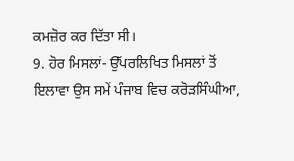ਕਮਜ਼ੋਰ ਕਰ ਦਿੱਤਾ ਸੀ।
9. ਹੋਰ ਮਿਸਲਾਂ- ਉੱਪਰਲਿਖਿਤ ਮਿਸਲਾਂ ਤੋਂ ਇਲਾਵਾ ਉਸ ਸਮੇਂ ਪੰਜਾਬ ਵਿਚ ਕਰੋੜਸਿੰਘੀਆ,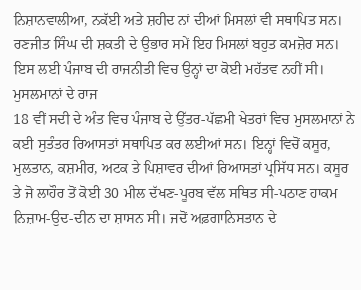ਨਿਸ਼ਾਨਵਾਲੀਆ, ਨਕੱਈ ਅਤੇ ਸ਼ਹੀਦ ਨਾਂ ਦੀਆਂ ਮਿਸਲਾਂ ਵੀ ਸਥਾਪਿਤ ਸਨ। ਰਣਜੀਤ ਸਿੰਘ ਦੀ ਸ਼ਕਤੀ ਦੇ ਉਭਾਰ ਸਮੇਂ ਇਹ ਮਿਸਲਾਂ ਬਹੁਤ ਕਮਜ਼ੋਰ ਸਨ। ਇਸ ਲਈ ਪੰਜਾਬ ਦੀ ਰਾਜਨੀਤੀ ਵਿਚ ਉਨ੍ਹਾਂ ਦਾ ਕੋਈ ਮਹੱਤਵ ਨਹੀਂ ਸੀ।
ਮੁਸਲਮਾਨਾਂ ਦੇ ਰਾਜ
18 ਵੀਂ ਸਦੀ ਦੇ ਅੰਤ ਵਿਚ ਪੰਜਾਬ ਦੇ ਉੱਤਰ-ਪੱਛਮੀ ਖੇਤਰਾਂ ਵਿਚ ਮੁਸਲਮਾਨਾਂ ਨੇ ਕਈ ਸੁਤੰਤਰ ਰਿਆਸਤਾਂ ਸਥਾਪਿਤ ਕਰ ਲਈਆਂ ਸਨ। ਇਨ੍ਹਾਂ ਵਿਚੋਂ ਕਸੂਰ, ਮੁਲਤਾਨ, ਕਸ਼ਮੀਰ, ਅਟਕ ਤੇ ਪਿਸ਼ਾਵਰ ਦੀਆਂ ਰਿਆਸਤਾਂ ਪ੍ਰਸਿੱਧ ਸਨ। ਕਸੂਰ ਤੇ ਜੋ ਲਾਹੌਰ ਤੋਂ ਕੋਈ 30 ਮੀਲ ਦੱਖਣ-ਪੂਰਬ ਵੱਲ ਸਥਿਤ ਸੀ-ਪਠਾਣ ਹਾਕਮ ਨਿਜ਼ਾਮ-ਉਦ-ਦੀਨ ਦਾ ਸ਼ਾਸਨ ਸੀ। ਜਦੋਂ ਅਫ਼ਗਾਨਿਸਤਾਨ ਦੇ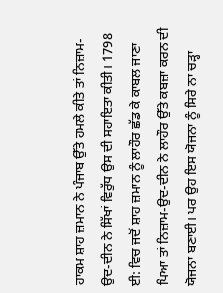ਹਾਕਮ ਸ਼ਾਹ ਜ਼ਮਾਨ ਨੇ ਪੰਜਾਬ ਉੱਤੇ ਹਮਲੇ ਕੀਤੇ ਤਾਂ ਨਿਜ਼ਾਮ-ਉਦ-ਦੀਨ ਨੇ ਸਿੱਖਾਂ ਵਿਰੁੱਧ ਉਸ ਦੀ ਸਹਾਇਤਾ ਕੀਤੀ। 1798 ਈ: ਵਿਚ ਜਦੋਂ ਸ਼ਾਹ ਜ਼ਮਾਨ ਨੂੰ ਲਾਹੌਰ ਛੱਡ ਕੇ ਕਾਬਲ ਜਾਣਾ ਪਿਆ ਤਾਂ ਨਿਜ਼ਾਮ-ਉਦ-ਦੀਨ ਨੇ ਲਾਹੌਰ ਉੱਤੇ ਕਬਜ਼ਾ ਕਰਨ ਦੀ ਯੋਜਨਾ ਬਣਾਈ। ਪਰ ਉਹ ਇਸ ਯੋਜਨਾ ਨੂੰ ਸਿਰੇ ਨਾ ਚੜ੍ਹਾ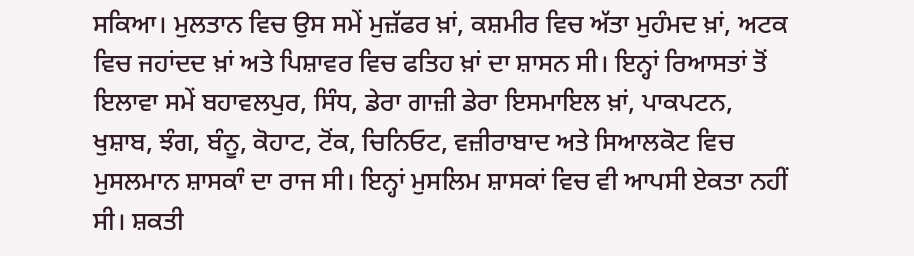ਸਕਿਆ। ਮੁਲਤਾਨ ਵਿਚ ਉਸ ਸਮੇਂ ਮੁਜ਼ੱਫਰ ਖ਼ਾਂ, ਕਸ਼ਮੀਰ ਵਿਚ ਅੱਤਾ ਮੁਹੰਮਦ ਖ਼ਾਂ, ਅਟਕ ਵਿਚ ਜਹਾਂਦਦ ਖ਼ਾਂ ਅਤੇ ਪਿਸ਼ਾਵਰ ਵਿਚ ਫਤਿਹ ਖ਼ਾਂ ਦਾ ਸ਼ਾਸਨ ਸੀ। ਇਨ੍ਹਾਂ ਰਿਆਸਤਾਂ ਤੋਂ ਇਲਾਵਾ ਸਮੇਂ ਬਹਾਵਲਪੁਰ, ਸਿੰਧ, ਡੇਰਾ ਗਾਜ਼ੀ ਡੇਰਾ ਇਸਮਾਇਲ ਖ਼ਾਂ, ਪਾਕਪਟਨ, ਖੁਸ਼ਾਬ, ਝੰਗ, ਬੰਨੂ, ਕੋਹਾਟ, ਟੋਂਕ, ਚਿਨਿਓਟ, ਵਜ਼ੀਰਾਬਾਦ ਅਤੇ ਸਿਆਲਕੋਟ ਵਿਚ ਮੁਸਲਮਾਨ ਸ਼ਾਸਕਾੰ ਦਾ ਰਾਜ ਸੀ। ਇਨ੍ਹਾਂ ਮੁਸਲਿਮ ਸ਼ਾਸਕਾਂ ਵਿਚ ਵੀ ਆਪਸੀ ਏਕਤਾ ਨਹੀਂ ਸੀ। ਸ਼ਕਤੀ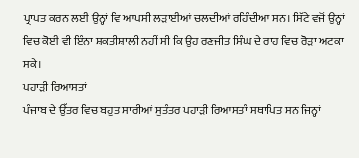ਪ੍ਰਾਪਤ ਕਰਨ ਲਈ ਉਨ੍ਹਾਂ ਵਿ ਆਪਸੀ ਲੜਾਈਆਂ ਚਲਦੀਆਂ ਰਹਿੰਦੀਆ ਸਨ। ਸਿੱਟੇ ਵਜੋਂ ਉਨ੍ਹਾਂ ਵਿਚ ਕੋਈ ਵੀ ਇੰਨਾ ਸ਼ਕਤੀਸ਼ਾਲੀ ਨਹੀਂ ਸੀ ਕਿ ਉਹ ਰਣਜੀਤ ਸਿੰਘ ਦੇ ਰਾਹ ਵਿਚ ਰੋੜਾ ਅਟਕਾ ਸਕੇ।
ਪਹਾੜੀ ਰਿਆਸਤਾਂ
ਪੰਜਾਬ ਦੇ ਉੱਤਰ ਵਿਚ ਬਹੁਤ ਸਾਰੀਆਂ ਸੁਤੰਤਰ ਪਹਾੜੀ ਰਿਆਸਤਾੰ ਸਥਾਪਿਤ ਸਨ ਜਿਨ੍ਹਾਂ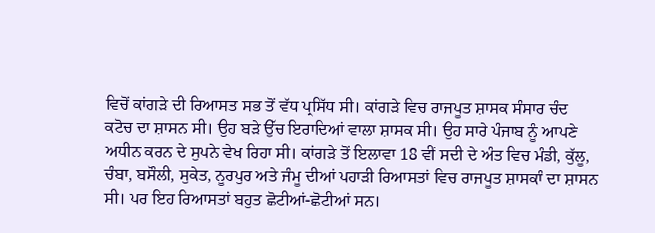ਵਿਚੋਂ ਕਾਂਗੜੇ ਦੀ ਰਿਆਸਤ ਸਭ ਤੋਂ ਵੱਧ ਪ੍ਰਸਿੱਧ ਸੀ। ਕਾਂਗੜੇ ਵਿਚ ਰਾਜਪੂਤ ਸ਼ਾਸਕ ਸੰਸਾਰ ਚੰਦ ਕਟੋਚ ਦਾ ਸ਼ਾਸਨ ਸੀ। ਉਹ ਬੜੇ ਉੱਚ ਇਰਾਦਿਆਂ ਵਾਲਾ ਸ਼ਾਸਕ ਸੀ। ਉਹ ਸਾਰੇ ਪੰਜਾਬ ਨੂੰ ਆਪਣੇ ਅਧੀਨ ਕਰਨ ਦੇ ਸੁਪਨੇ ਵੇਖ ਰਿਹਾ ਸੀ। ਕਾਂਗੜੇ ਤੋਂ ਇਲਾਵਾ 18 ਵੀਂ ਸਦੀ ਦੇ ਅੰਤ ਵਿਚ ਮੰਡੀ, ਕੁੱਲੂ, ਚੰਬਾ, ਬਸੌਲੀ, ਸੁਕੇਤ, ਨੂਰਪੁਰ ਅਤੇ ਜੰਮੂ ਦੀਆਂ ਪਹਾੜੀ ਰਿਆਸਤਾਂ ਵਿਚ ਰਾਜਪੂਤ ਸ਼ਾਸਕਾੰ ਦਾ ਸ਼ਾਸਨ ਸੀ। ਪਰ ਇਹ ਰਿਆਸਤਾਂ ਬਹੁਤ ਛੋਟੀਆਂ-ਛੋਟੀਆਂ ਸਨ।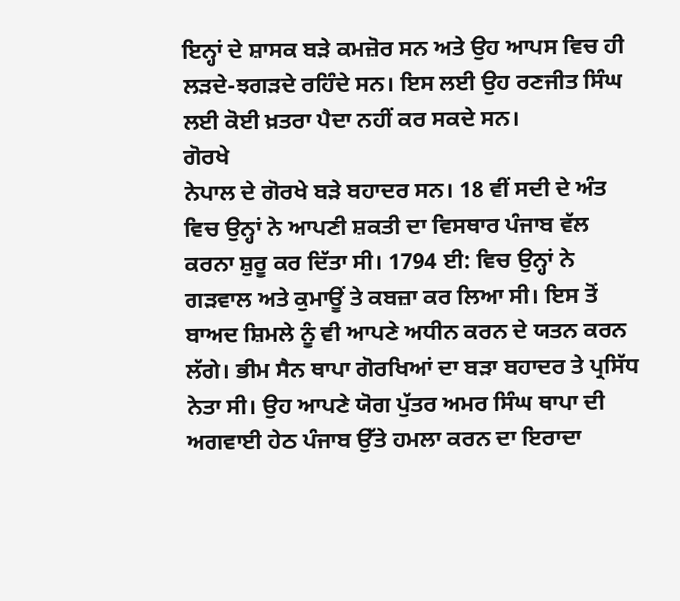ਇਨ੍ਹਾਂ ਦੇ ਸ਼ਾਸਕ ਬੜੇ ਕਮਜ਼ੋਰ ਸਨ ਅਤੇ ਉਹ ਆਪਸ ਵਿਚ ਹੀ ਲੜਦੇ-ਝਗੜਦੇ ਰਹਿੰਦੇ ਸਨ। ਇਸ ਲਈ ਉਹ ਰਣਜੀਤ ਸਿੰਘ ਲਈ ਕੋਈ ਖ਼ਤਰਾ ਪੈਦਾ ਨਹੀਂ ਕਰ ਸਕਦੇ ਸਨ।
ਗੋਰਖੇ
ਨੇਪਾਲ ਦੇ ਗੋਰਖੇ ਬੜੇ ਬਹਾਦਰ ਸਨ। 18 ਵੀਂ ਸਦੀ ਦੇ ਅੰਤ ਵਿਚ ਉਨ੍ਹਾਂ ਨੇ ਆਪਣੀ ਸ਼ਕਤੀ ਦਾ ਵਿਸਥਾਰ ਪੰਜਾਬ ਵੱਲ ਕਰਨਾ ਸ਼ੁਰੂ ਕਰ ਦਿੱਤਾ ਸੀ। 1794 ਈ: ਵਿਚ ਉਨ੍ਹਾਂ ਨੇ ਗੜਵਾਲ ਅਤੇ ਕੁਮਾਊਂ ਤੇ ਕਬਜ਼ਾ ਕਰ ਲਿਆ ਸੀ। ਇਸ ਤੋਂ ਬਾਅਦ ਸ਼ਿਮਲੇ ਨੂੰ ਵੀ ਆਪਣੇ ਅਧੀਨ ਕਰਨ ਦੇ ਯਤਨ ਕਰਨ ਲੱਗੇ। ਭੀਮ ਸੈਨ ਥਾਪਾ ਗੋਰਖਿਆਂ ਦਾ ਬੜਾ ਬਹਾਦਰ ਤੇ ਪ੍ਰਸਿੱਧ ਨੇਤਾ ਸੀ। ਉਹ ਆਪਣੇ ਯੋਗ ਪੁੱਤਰ ਅਮਰ ਸਿੰਘ ਥਾਪਾ ਦੀ ਅਗਵਾਈ ਹੇਠ ਪੰਜਾਬ ਉੱਤੇ ਹਮਲਾ ਕਰਨ ਦਾ ਇਰਾਦਾ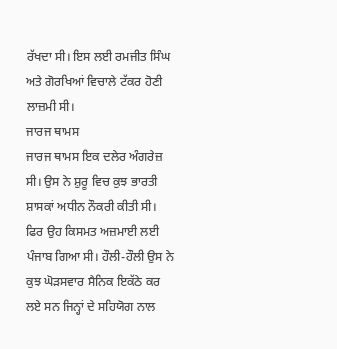ਰੱਖਦਾ ਸੀ। ਇਸ ਲਈ ਰਮਜੀਤ ਸਿੰਘ ਅਤੇ ਗੋਰਖਿਆਂ ਵਿਚਾਲੇ ਟੱਕਰ ਹੋਣੀ ਲਾਜ਼ਮੀ ਸੀ।
ਜਾਰਜ ਥਾਮਸ
ਜਾਰਜ ਥਾਮਸ ਇਕ ਦਲੇਰ ਅੰਗਰੇਜ਼ ਸੀ। ਉਸ ਨੇ ਸ਼ੁਰੂ ਵਿਚ ਕੁਝ ਭਾਰਤੀ ਸ਼ਾਸਕਾਂ ਅਧੀਨ ਨੌਕਰੀ ਕੀਤੀ ਸੀ। ਫਿਰ ਉਹ ਕਿਸਮਤ ਅਜ਼ਮਾਈ ਲਈ ਪੰਜਾਬ ਗਿਆ ਸੀ। ਹੌਲੀ-ਹੌਲੀ ਉਸ ਨੇ ਕੁਝ ਘੋੜਸਵਾਰ ਸੈਨਿਕ ਇਕੱਠੇ ਕਰ ਲਏ ਸਨ ਜਿਨ੍ਹਾਂ ਦੇ ਸਹਿਯੋਗ ਨਾਲ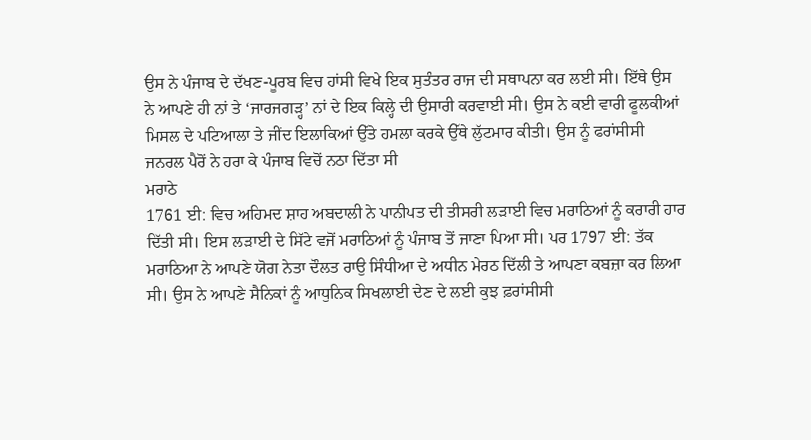ਉਸ ਨੇ ਪੰਜਾਬ ਦੇ ਦੱਖਣ-ਪੂਰਬ ਵਿਚ ਹਾਂਸੀ ਵਿਖੇ ਇਕ ਸੁਤੰਤਰ ਰਾਜ ਦੀ ਸਥਾਪਨਾ ਕਰ ਲਈ ਸੀ। ਇੱਥੇ ਉਸ ਨੇ ਆਪਣੇ ਹੀ ਨਾਂ ਤੇ ‘ਜਾਰਜਗੜ੍ਹ’ ਨਾਂ ਦੇ ਇਕ ਕਿਲ੍ਹੇ ਦੀ ਉਸਾਰੀ ਕਰਵਾਈ ਸੀ। ਉਸ ਨੇ ਕਈ ਵਾਰੀ ਫੂਲਕੀਆਂ ਮਿਸਲ ਦੇ ਪਟਿਆਲਾ ਤੇ ਜੀਂਦ ਇਲਾਕਿਆਂ ਉੱਤੇ ਹਮਲਾ ਕਰਕੇ ਉੱਥੇ ਲੁੱਟਮਾਰ ਕੀਤੀ। ਉਸ ਨੂੰ ਫਰਾਂਸੀਸੀ ਜਨਰਲ ਪੈਰੋਂ ਨੇ ਹਰਾ ਕੇ ਪੰਜਾਬ ਵਿਚੋਂ ਨਠਾ ਦਿੱਤਾ ਸੀ
ਮਰਾਠੇ
1761 ਈ: ਵਿਚ ਅਹਿਮਦ ਸ਼ਾਹ ਅਬਦਾਲੀ ਨੇ ਪਾਨੀਪਤ ਦੀ ਤੀਸਰੀ ਲੜਾਈ ਵਿਚ ਮਰਾਠਿਆਂ ਨੂੰ ਕਰਾਰੀ ਹਾਰ ਦਿੱਤੀ ਸੀ। ਇਸ ਲੜਾਈ ਦੇ ਸਿੱਟੇ ਵਜੋਂ ਮਰਾਠਿਆਂ ਨੂੰ ਪੰਜਾਬ ਤੋਂ ਜਾਣਾ ਪਿਆ ਸੀ। ਪਰ 1797 ਈ: ਤੱਕ ਮਰਾਠਿਆ ਨੇ ਆਪਣੇ ਯੋਗ ਨੇਤਾ ਦੌਲਤ ਰਾਉ ਸਿੰਧੀਆ ਦੇ ਅਧੀਨ ਮੇਰਠ ਦਿੱਲੀ ਤੇ ਆਪਣਾ ਕਬਜ਼ਾ ਕਰ ਲਿਆ ਸੀ। ਉਸ ਨੇ ਆਪਣੇ ਸੈਨਿਕਾਂ ਨੂੰ ਆਧੁਨਿਕ ਸਿਖਲਾਈ ਦੇਣ ਦੇ ਲਈ ਕੁਝ ਫ਼ਰਾਂਸੀਸੀ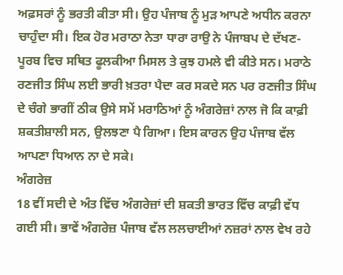ਅਫ਼ਸਰਾਂ ਨੂੰ ਭਰਤੀ ਕੀਤਾ ਸੀ। ਉਹ ਪੰਜਾਬ ਨੂੰ ਮੁੜ ਆਪਣੇ ਅਧੀਨ ਕਰਨਾ ਚਾਹੁੰਦਾ ਸੀ। ਇਕ ਹੋਰ ਮਰਾਠਾ ਨੇਤਾ ਧਾਰਾ ਰਾਉ ਨੇ ਪੰਜਾਬਪ ਦੇ ਦੱਖਣ-ਪੂਰਬ ਵਿਚ ਸਥਿਤ ਫੂਲਕੀਆ ਮਿਸਲ ਤੇ ਕੁਝ ਹਮਲੇ ਵੀ ਕੀਤੇ ਸਨ। ਮਰਾਠੇ ਰਣਜੀਤ ਸਿੰਘ ਲਈ ਭਾਰੀ ਖ਼ਤਰਾ ਪੈਦਾ ਕਰ ਸਕਦੇ ਸਨ ਪਰ ਰਣਜੀਤ ਸਿੰਘ ਦੇ ਚੰਗੇ ਭਾਗੀਂ ਠੀਕ ਉਸੇ ਸਮੇਂ ਮਰਾਠਿਆਂ ਨੂੰ ਅੰਗਰੇਜ਼ਾਂ ਨਾਲ ਜੋ ਕਿ ਕਾਫ਼ੀ ਸ਼ਕਤੀਸ਼ਾਲੀ ਸਨ, ਉਲਝਣਾ ਪੈ ਗਿਆ। ਇਸ ਕਾਰਨ ਉਹ ਪੰਜਾਬ ਵੱਲ ਆਪਣਾ ਧਿਆਨ ਨਾ ਦੇ ਸਕੇ।
ਅੰਗਰੇਜ਼
18 ਵੀਂ ਸਦੀ ਦੇ ਅੰਤ ਵਿੱਚ ਅੰਗਰੇਜ਼ਾਂ ਦੀ ਸ਼ਕਤੀ ਭਾਰਤ ਵਿੱਚ ਕਾਫ਼ੀ ਵੱਧ ਗਈ ਸੀ। ਭਾਵੇਂ ਅੰਗਰੇਜ਼ ਪੰਜਾਬ ਵੱਲ ਲਲਚਾਈਆਂ ਨਜ਼ਰਾਂ ਨਾਲ ਵੇਖ ਰਹੇ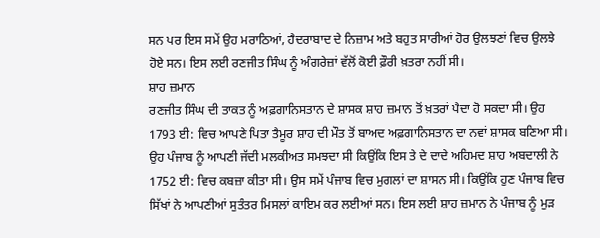ਸਨ ਪਰ ਇਸ ਸਮੇਂ ਉਹ ਮਰਾਠਿਆਂ, ਹੈਦਰਾਬਾਦ ਦੇ ਨਿਜ਼ਾਮ ਅਤੇ ਬਹੁਤ ਸਾਰੀਆਂ ਹੋਰ ਉਲਝਣਾਂ ਵਿਚ ਉਲਝੇ ਹੋਏ ਸਨ। ਇਸ ਲਈ ਰਣਜੀਤ ਸਿੰਘ ਨੂੰ ਅੰਗਰੇਜ਼ਾਂ ਵੱਲੋਂ ਕੋਈ ਫ਼ੌਰੀ ਖ਼ਤਰਾ ਨਹੀਂ ਸੀ।
ਸ਼ਾਹ ਜ਼ਮਾਨ
ਰਣਜੀਤ ਸਿੰਘ ਦੀ ਤਾਕਤ ਨੂੰ ਅਫ਼ਗਾਨਿਸਤਾਨ ਦੇ ਸ਼ਾਸਕ ਸ਼ਾਹ ਜ਼ਮਾਨ ਤੋਂ ਖ਼ਤਰਾਂ ਪੈਦਾ ਹੋ ਸਕਦਾ ਸੀ। ਉਹ 1793 ਈ: ਵਿਚ ਆਪਣੇ ਪਿਤਾ ਤੈਮੂਰ ਸ਼ਾਹ ਦੀ ਮੌਤ ਤੋਂ ਬਾਅਦ ਅਫ਼ਗਾਨਿਸਤਾਨ ਦਾ ਨਵਾਂ ਸ਼ਾਸਕ ਬਣਿਆ ਸੀ। ਉਹ ਪੰਜਾਬ ਨੂੰ ਆਪਣੀ ਜੱਦੀ ਮਲਕੀਅਤ ਸਮਝਦਾ ਸੀ ਕਿਉਂਕਿ ਇਸ ਤੇ ਦੇ ਦਾਦੇ ਅਹਿਮਦ ਸ਼ਾਹ ਅਬਦਾਲੀ ਨੇ 1752 ਈ: ਵਿਚ ਕਬਜ਼ਾ ਕੀਤਾ ਸੀ। ਉਸ ਸਮੇਂ ਪੰਜਾਬ ਵਿਚ ਮੁਗਲਾਂ ਦਾ ਸ਼ਾਸਨ ਸੀ। ਕਿਉਂਕਿ ਹੁਣ ਪੰਜਾਬ ਵਿਚ ਸਿੱਖਾਂ ਨੇ ਆਪਣੀਆਂ ਸੁਤੰਤਰ ਮਿਸਲਾਂ ਕਾਇਮ ਕਰ ਲਈਆਂ ਸਨ। ਇਸ ਲਈ ਸ਼ਾਹ ਜ਼ਮਾਨ ਨੇ ਪੰਜਾਬ ਨੂੰ ਮੁੜ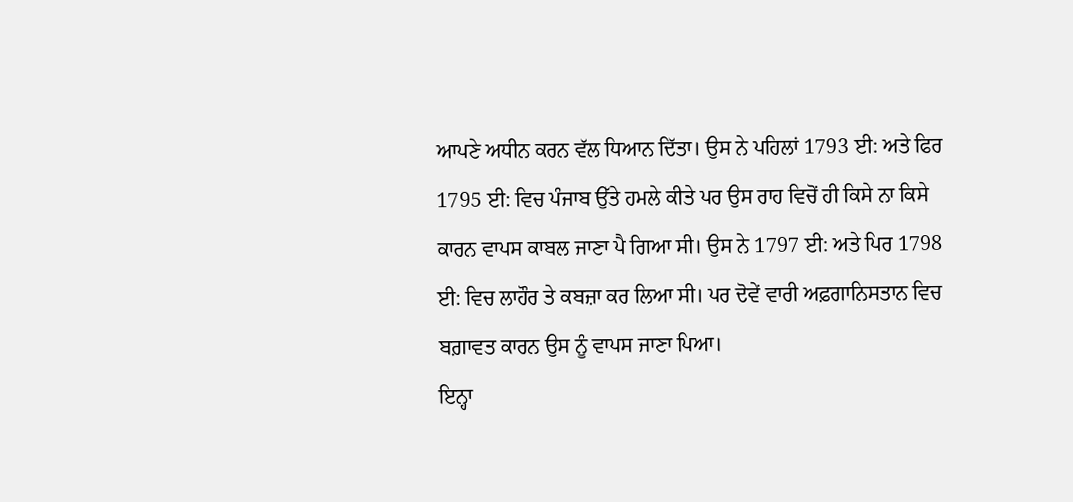ਆਪਣੇ ਅਧੀਨ ਕਰਨ ਵੱਲ ਧਿਆਨ ਦਿੱਤਾ। ਉਸ ਨੇ ਪਹਿਲਾਂ 1793 ਈ: ਅਤੇ ਫਿਰ 1795 ਈ: ਵਿਚ ਪੰਜਾਬ ਉੱਤੇ ਹਮਲੇ ਕੀਤੇ ਪਰ ਉਸ ਰਾਹ ਵਿਚੋਂ ਹੀ ਕਿਸੇ ਨਾ ਕਿਸੇ ਕਾਰਨ ਵਾਪਸ ਕਾਬਲ ਜਾਣਾ ਪੈ ਗਿਆ ਸੀ। ਉਸ ਨੇ 1797 ਈ: ਅਤੇ ਪਿਰ 1798 ਈ: ਵਿਚ ਲਾਹੌਰ ਤੇ ਕਬਜ਼ਾ ਕਰ ਲਿਆ ਸੀ। ਪਰ ਦੋਵੇਂ ਵਾਰੀ ਅਫ਼ਗਾਨਿਸਤਾਨ ਵਿਚ ਬਗ਼ਾਵਤ ਕਾਰਨ ਉਸ ਨੂੰ ਵਾਪਸ ਜਾਣਾ ਪਿਆ।
ਇਨ੍ਹਾ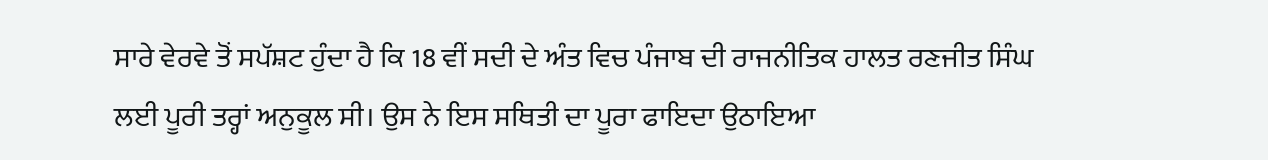ਸਾਰੇ ਵੇਰਵੇ ਤੋਂ ਸਪੱਸ਼ਟ ਹੁੰਦਾ ਹੈ ਕਿ 18 ਵੀਂ ਸਦੀ ਦੇ ਅੰਤ ਵਿਚ ਪੰਜਾਬ ਦੀ ਰਾਜਨੀਤਿਕ ਹਾਲਤ ਰਣਜੀਤ ਸਿੰਘ ਲਈ ਪੂਰੀ ਤਰ੍ਹਾਂ ਅਨੁਕੂਲ ਸੀ। ਉਸ ਨੇ ਇਸ ਸਥਿਤੀ ਦਾ ਪੂਰਾ ਫਾਇਦਾ ਉਠਾਇਆ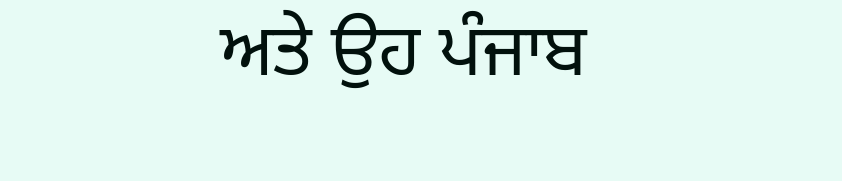ਅਤੇ ਉਹ ਪੰਜਾਬ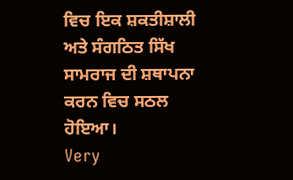ਵਿਚ ਇਕ ਸ਼ਕਤੀਸ਼ਾਲੀ ਅਤੇ ਸੰਗਠਿਤ ਸਿੱਖ ਸਾਮਰਾਜ ਦੀ ਸ਼ਥਾਪਨਾ ਕਰਨ ਵਿਚ ਸਠਲ ਹੋਇਆ।
Very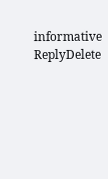informative
ReplyDelete